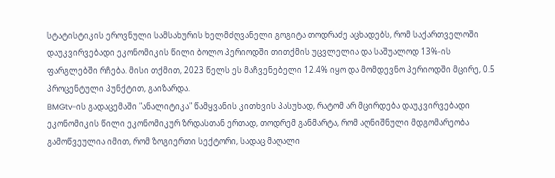სტატისტიკის ეროვნული სამსახურის ხელმძღვანელი გოგიტა თოდრაძე აცხადებს, რომ საქართველოში დაუკვირვებადი ეკონომიკის წილი ბოლო პერიოდში თითქმის უცვლელია და საშუალოდ 13%-ის ფარგლებში რჩება. მისი თქმით, 2023 წელს ეს მაჩვენებელი 12.4% იყო და მომდევნო პერიოდში მცირე, 0.5 პროცენტული პუნქტით, გაიზარდა.
BMGtv-ის გადაცემაში "ანალიტიკა" წამყვანის კითხვის პასუხად, რატომ არ მცირდება დაუკვირვებადი ეკონომიკის წილი ეკონომიკურ ზრდასთან ერთად, თოდრემ განმარტა, რომ აღნიშნული მდგომარეობა გამოწვეულია იმით, რომ ზოგიერთი სექტორი, სადაც მაღალი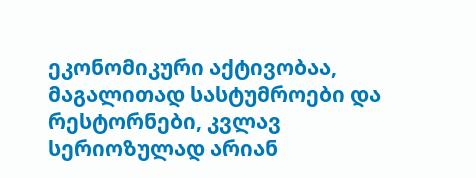ეკონომიკური აქტივობაა, მაგალითად სასტუმროები და რესტორნები, კვლავ სერიოზულად არიან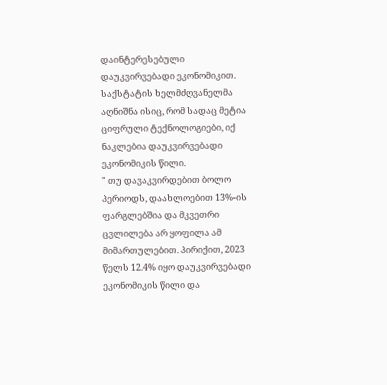დაინტერესებული დაუკვირვებადი ეკონომიკით.
საქსტატის ხელმძღვანელმა აღნიშნა ისიც, რომ სადაც მეტია ციფრული ტექნოლოგიები, იქ ნაკლებია დაუკვირვებადი ეკონომიკის წილი.
" თუ დავაკვირდებით ბოლო პერიოდს, დაახლოებით 13%-ის ფარგლებშია და მკვეთრი ცვლილება არ ყოფილა ამ მიმართულებით. პირიქით, 2023 წელს 12.4% იყო დაუკვირვებადი ეკონომიკის წილი და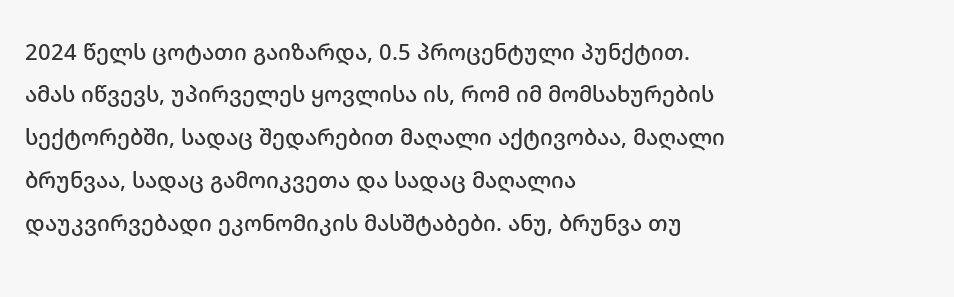2024 წელს ცოტათი გაიზარდა, 0.5 პროცენტული პუნქტით.
ამას იწვევს, უპირველეს ყოვლისა ის, რომ იმ მომსახურების სექტორებში, სადაც შედარებით მაღალი აქტივობაა, მაღალი ბრუნვაა, სადაც გამოიკვეთა და სადაც მაღალია დაუკვირვებადი ეკონომიკის მასშტაბები. ანუ, ბრუნვა თუ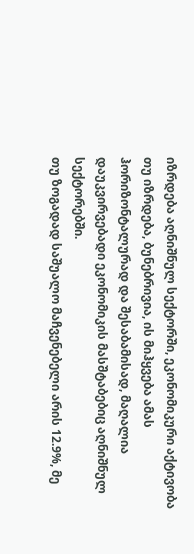იზრდება აღნიშნულ სექტორში, ეკონომიკური აქტივობა თუ იზრდება, ბუნებრივია, ის მიჰყვება ამას ჰორიზონტალურად და შესაბამისად, მაღალია დაუკვირვებადი ეკონომიკის მასშტაბებიც აღნიშნულ სექტორებში.
თუ ზოგადად საშუალო მაჩვენებელი არის 12.9%, მე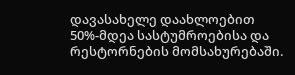დავასახელე დაახლოებით 50%-მდეა სასტუმროებისა და რესტორნების მომსახურებაში.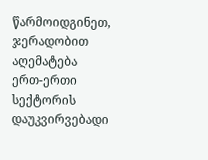წარმოიდგინეთ, ჯერადობით აღემატება ერთ-ერთი სექტორის დაუკვირვებადი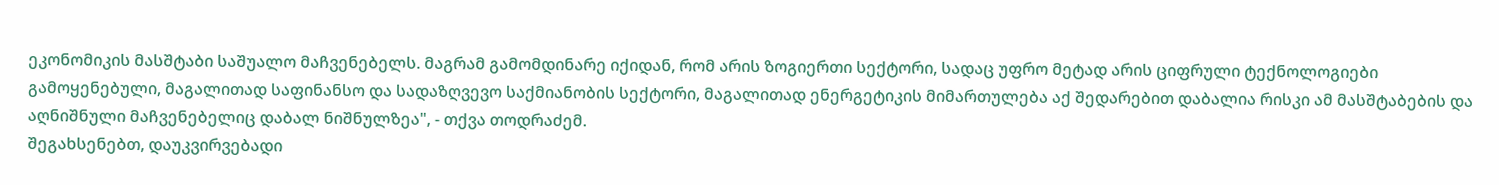ეკონომიკის მასშტაბი საშუალო მაჩვენებელს. მაგრამ გამომდინარე იქიდან, რომ არის ზოგიერთი სექტორი, სადაც უფრო მეტად არის ციფრული ტექნოლოგიები გამოყენებული, მაგალითად საფინანსო და სადაზღვევო საქმიანობის სექტორი, მაგალითად ენერგეტიკის მიმართულება აქ შედარებით დაბალია რისკი ამ მასშტაბების და აღნიშნული მაჩვენებელიც დაბალ ნიშნულზეა", - თქვა თოდრაძემ.
შეგახსენებთ, დაუკვირვებადი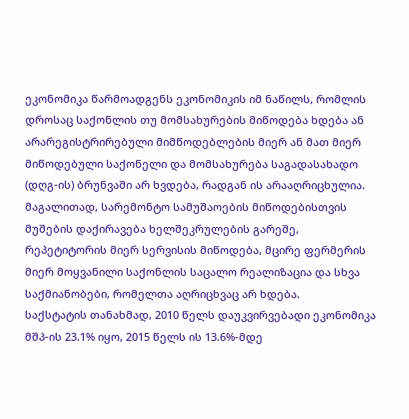ეკონომიკა წარმოადგენს ეკონომიკის იმ ნაწილს, რომლის დროსაც საქონლის თუ მომსახურების მიწოდება ხდება ან არარეგისტრირებული მიმწოდებლების მიერ ან მათ მიერ მიწოდებული საქონელი და მომსახურება საგადასახადო (დღგ-ის) ბრუნვაში არ ხვდება, რადგან ის არააღრიცხულია. მაგალითად, სარემონტო სამუშაოების მიწოდებისთვის მუშების დაქირავება ხელშეკრულების გარეშე, რეპეტიტორის მიერ სერვისის მიწოდება, მცირე ფერმერის მიერ მოყვანილი საქონლის საცალო რეალიზაცია და სხვა საქმიანობები, რომელთა აღრიცხვაც არ ხდება.
საქსტატის თანახმად, 2010 წელს დაუკვირვებადი ეკონომიკა მშპ-ის 23.1% იყო, 2015 წელს ის 13.6%-მდე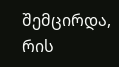შემცირდა, რის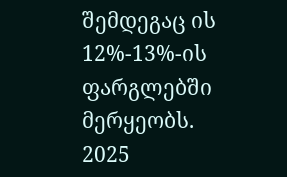შემდეგაც ის 12%-13%-ის ფარგლებში მერყეობს.
2025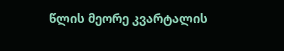წლის მეორე კვარტალის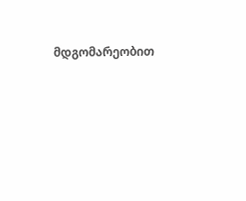მდგომარეობით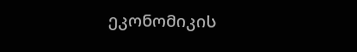ეკონომიკის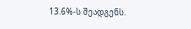13.6%-ს შეადგენს.